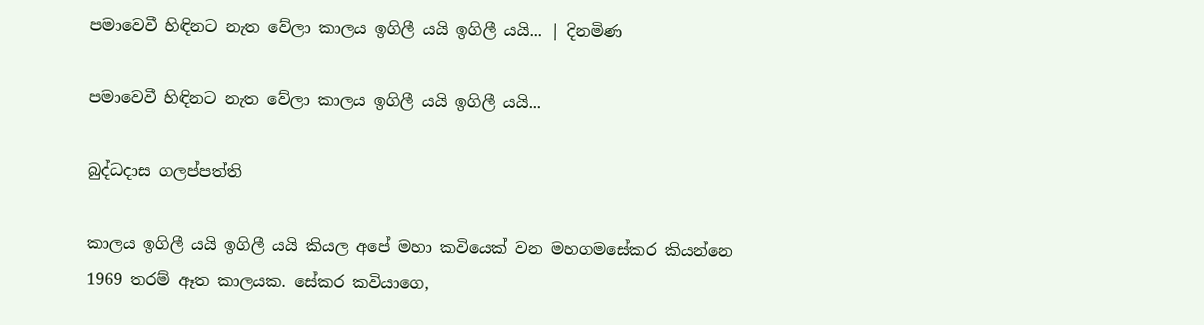පමාවෙවී හිඳිනට නැත වේලා කාලය ඉගිලී යයි ඉගිලී යයි... | දිනමිණ

පමාවෙවී හිඳිනට නැත වේලා කාලය ඉගිලී යයි ඉගිලී යයි...

බුද්ධදාස ගලප්පත්ති

කාලය ඉගිලී යයි ඉගිලී යයි කියල අපේ මහා කවියෙක් වන මහගමසේකර කියන්නෙ 1969 තරම් ඈත කාලයක. සේකර කවියාගෙ,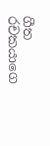ගීත රචකයාගෙ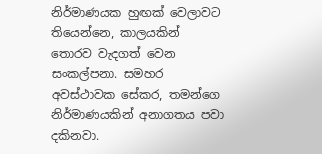නිර්මාණයක හුඟක් වෙලාවට තියෙන්නෙ, කාලයකින් තොරව වැදගත් වෙන සංකල්පනා. සමහර අවස්ථාවක සේකර, තමන්ගෙ නිර්මාණයකින් අනාගතය පවා දකිනවා.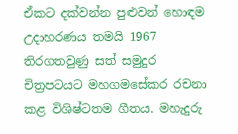ඒකට දක්වන්න පුළුවන් හොඳම උදාහරණය තමයි 1967 තිරගතවුණු සත් සමුදුර චිත්‍රපටයට මහගමසේකර රචනා කළ විශිෂ්ටතම ගීතය. මහැදුරු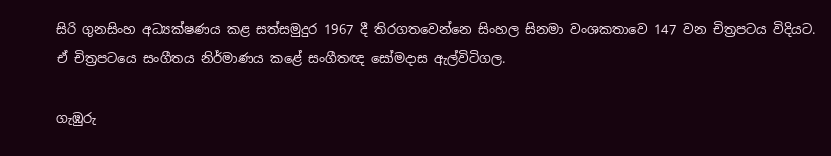සිරි ගුනසිංහ අධ්‍යක්ෂණය කළ සත්සමුදුර 1967 දී තිරගතවෙන්නෙ සිංහල සිනමා වංශකතාවෙ 147 වන චිත්‍රපටය විදියට. ඒ චිත්‍රපටයෙ සංගීතය නිර්මාණය කළේ සංගීතඥ සෝමදාස ඇල්විටිගල.

ගැඹුරු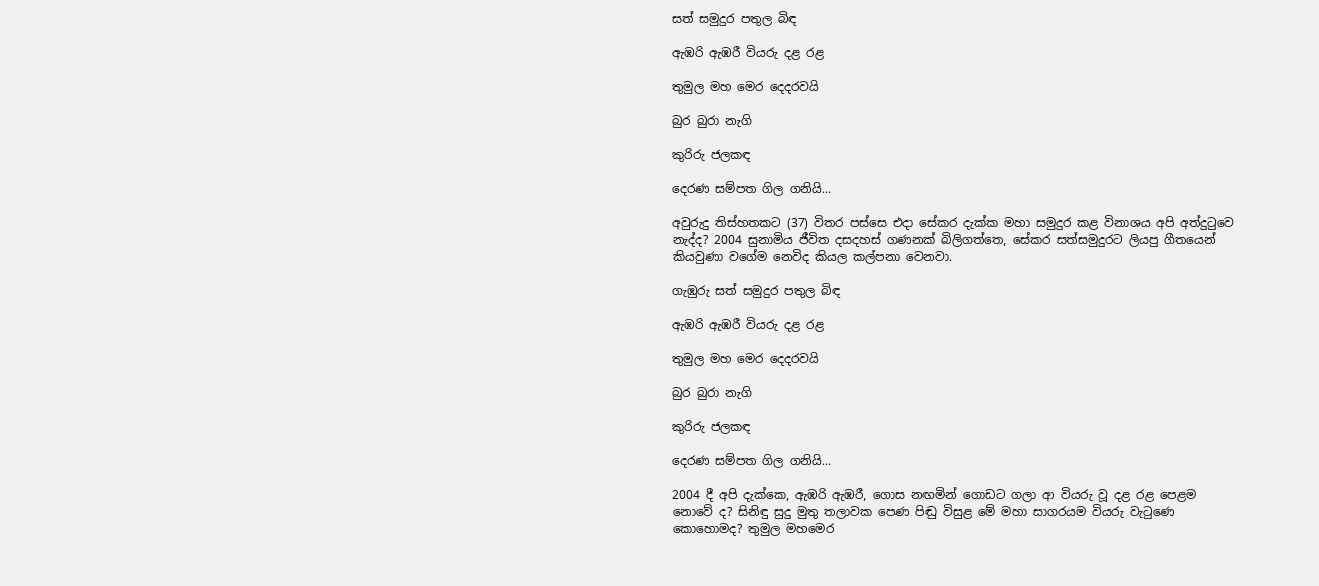සත් සමුදුර පතුල බිඳ

ඇඹරි ඇඹරී වියරු දළ රළ

තුමුල මහ මෙර දෙදරවයි

බුර බුරා නැගි

කුරිරු ජලකඳ

දෙරණ සම්පත ගිල ගනියි...

අවුරුදු තිස්හතකට (37) විතර පස්සෙ එදා සේකර දැක්ක මහා සමුදුර කළ විනාශය අපි අත්දුටුවෙ නැද්ද? 2004 සුනාමිය ජීවිත දසදහස් ගණනක් බිලිගත්තෙ, සේකර සත්සමුදුරට ලියපු ගීතයෙන් කියවුණා වගේම නෙවිද කියල කල්පනා වෙනවා.

ගැඹුරු සත් සමුදුර පතුල බිඳ

ඇඹරි ඇඹරී වියරු දළ රළ

තුමුල මහ මෙර දෙදරවයි

බුර බුරා නැගි

කුරිරු ජලකඳ

දෙරණ සම්පත ගිල ගනියි...

2004 දී අපි දැක්කෙ, ඇඹරි ඇඹරී, ගොස නඟමින් ගොඩට ගලා ආ වියරු වූ දළ රළ පෙළම නොවේ ද? සිනිඳු සුදු මුතු තලාවක පෙණ පිඬු විසුළ මේ මහා සාගරයම වියරු වැටුණෙ කොහොමද? තුමුල මහමෙර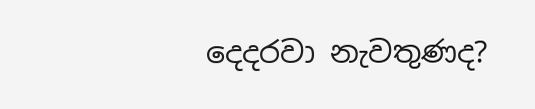දෙදරවා නැවතුණද?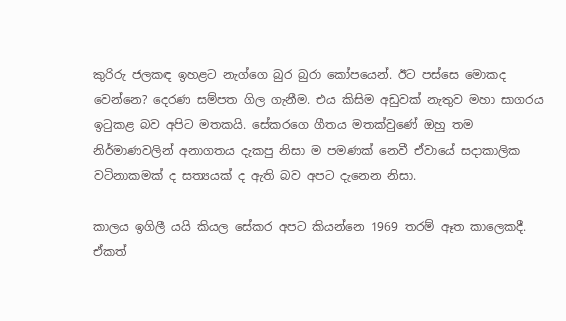කුරිරු ජලකඳ ඉහළට නැග්ගෙ බුර බුරා කෝපයෙන්. ඊට පස්සෙ මොකද වෙන්නෙ? දෙරණ සම්පත ගිල ගැනීම. එය කිසිම අඩුවක් නැතුව මහා සාගරය ඉටුකළ බව අපිට මතකයි. සේකරගෙ ගීතය මතක්වුණේ ඔහු තම නිර්මාණවලින් අනාගතය දැකපු නිසා ම පමණක් නෙවී ඒවායේ සදාකාලික වටිනාකමක් ද සත්‍යයක් ද ඇති බව අපට දැනෙන නිසා.

කාලය ඉගිලී යයි කියල සේකර අපට කියන්නෙ 1969 තරම් ඈත කාලෙකදී. ඒකත්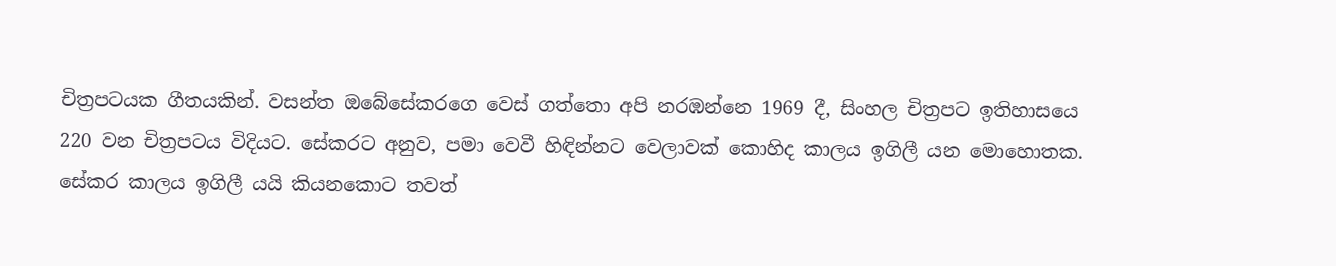චිත්‍රපටයක ගීතයකින්. වසන්ත ඔබේසේකරගෙ වෙස් ගත්තො අපි නරඹන්නෙ 1969 දී, සිංහල චිත්‍රපට ඉතිහාසයෙ 220 වන චිත්‍රපටය විදියට. සේකරට අනුව, පමා වෙවී හිඳින්නට වෙලාවක් කොහිද කාලය ඉගිලී යන මොහොතක. සේකර කාලය ඉගිලී යයි කියනකොට තවත්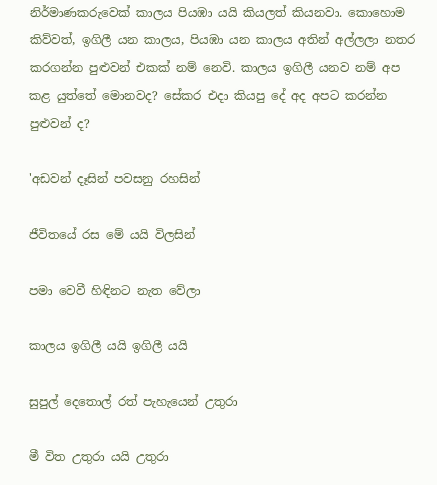නිර්මාණකරුවෙක් කාලය පියඹා යයි කියලත් කියනවා. කොහොම කිව්වත්, ඉගිලී යන කාලය, පියඹා යන කාලය අතින් අල්ලලා නතර කරගන්න පුළුවන් එකක් නම් නෙවි. කාලය ඉගිලී යනව නම් අප කළ යුත්තේ මොනවද? සේකර එදා කියපු දේ අද අපට කරන්න පුළුවන් ද?

'අඩවන් දෑසින් පවසනු රහසින්

ජීවිතයේ රස මේ යයි විලසින්

පමා වෙවී හිඳිනට නැත වේලා

කාලය ඉගිලී යයි ඉගිලී යයි

සුපුල් දෙතොල් රත් පැහැයෙන් උතුරා

මී විත උතුරා යයි උතුරා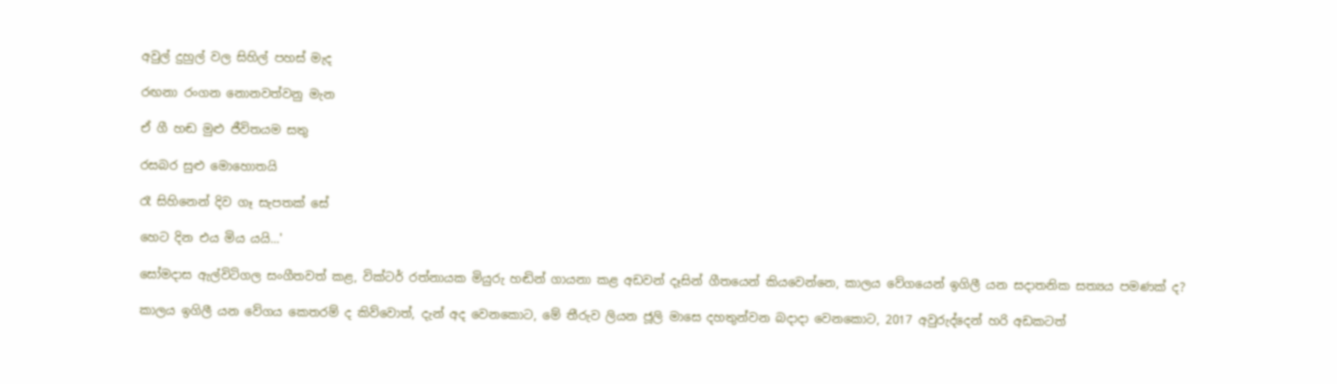අවුල් දුහුල් වල සිහිල් පහස් මැද

රඟනා රංගන නොනවත්වනු මැන

ඒ ගී හඬ මුළු ජීවිතයම සතු

රසබර සුළු මොහොතයි

රෑ සිහිනෙන් දිව ගෑ සැපතක් සේ

හෙට දින එය මිය යයි...'

සෝමදාස ඇල්විටිගල සංගීතවත් කළ, වික්ටර් රත්නායක මියුරු හඬින් ගායනා කළ අඩවන් දෑසින් ගීතයෙන් කියවෙන්නෙ, කාලය වේගයෙන් ඉගිලී යන සදාතනික සත්‍යය පමණක් ද?

කාලය ඉගිලී යන වේගය කෙතරම් ද කිව්වොත්, දැන් අද වෙනකොට, මේ තීරුව ලියන ජූලි මාසෙ දහතුන්වන බදාදා වෙනකොට, 2017 අවුරුද්දෙන් හරි අඩකටත්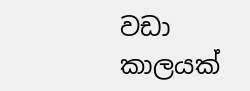වඩා කාලයක්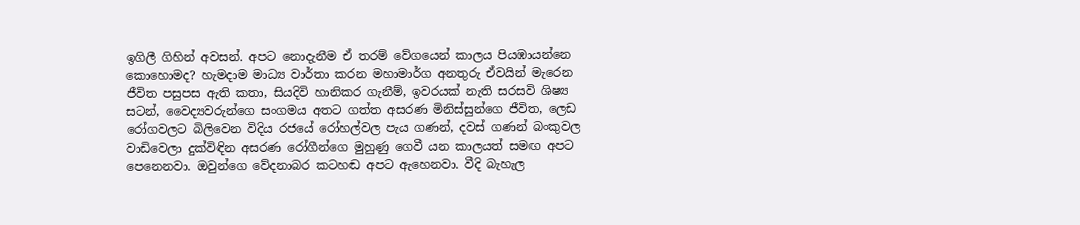ඉගිලී ගිහින් අවසන්. අපට නොදැනීම ඒ තරම් වේගයෙන් කාලය පියඹායන්නෙ කොහොමද? හැමදාම මාධ්‍ය වාර්තා කරන මහාමාර්ග අනතුරු ඒවයින් මැරෙන ජීවිත පසුපස ඇති කතා, සියදිවි හානිකර ගැනීම්, ඉවරයක් නැති සරසවි ශිෂ්‍ය සටන්, වෛද්‍යවරුන්ගෙ සංගමය අතට ගත්ත අසරණ මිනිස්සුන්ගෙ ජීවිත, ලෙඩ රෝගවලට බිලිවෙන විදිය රජයේ රෝහල්වල පැය ගණන්, දවස් ගණන් බංකුවල වාඩිවෙලා දුක්විඳින අසරණ රෝගීන්ගෙ මුහුණු ගෙවී යන කාලයත් සමඟ අපට පෙනෙනවා. ඔවුන්ගෙ වේදනාබර කටහඬ අපට ඇහෙනවා. වීදි බැහැල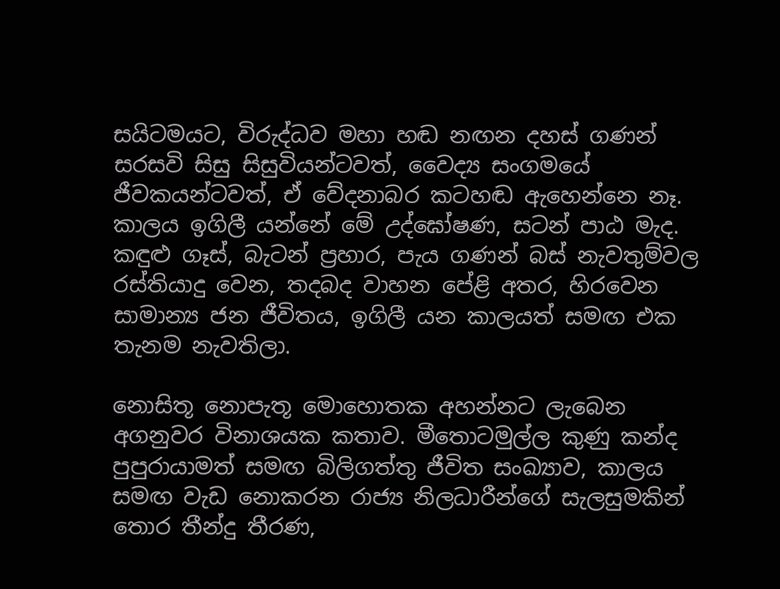සයිටමයට, විරුද්ධව මහා හඬ නඟන දහස් ගණන් සරසවි සිසු සිසුවියන්ටවත්, වෛද්‍ය සංගමයේ ජීවකයන්ටවත්, ඒ වේදනාබර කටහඬ ඇහෙන්නෙ නෑ. කාලය ඉගිලී යන්නේ මේ උද්ඝෝෂණ, සටන් පාඨ මැද. කඳුළු ගෑස්, බැටන් ප්‍රහාර, පැය ගණන් බස් නැවතුම්වල රස්තියාදු වෙන, තදබද වාහන පේළි අතර, හිරවෙන සාමාන්‍ය ජන ජීවිතය, ඉගිලී යන කාලයත් සමඟ එක තැනම නැවතිලා.

නොසිතූ නොපැතූ මොහොතක අහන්නට ලැබෙන අගනුවර විනාශයක කතාව. මීතොටමුල්ල කුණු කන්ද පුපුරායාමත් සමඟ බිලිගත්තු ජීවිත සංඛ්‍යාව, කාලය සමඟ වැඩ නොකරන රාජ්‍ය නිලධාරීන්ගේ සැලසුමකින් තොර තීන්දු තීරණ,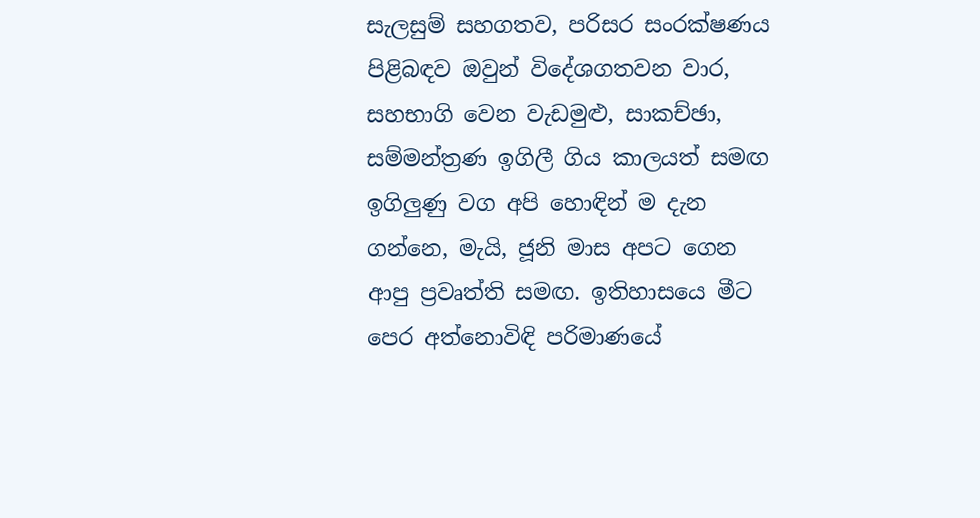සැලසුම් සහගතව, පරිසර සංරක්ෂණය පිළිබඳව ඔවුන් විදේශගතවන වාර, සහභාගි වෙන වැඩමුළු, සාකච්ඡා, සම්මන්ත්‍රණ ඉගිලී ගිය කාලයත් සමඟ ඉගිලුණු වග අපි හොඳින් ම දැන ගන්නෙ, මැයි, ජූනි මාස අපට ගෙන ආපු ප්‍රවෘත්ති සමඟ. ඉතිහාසයෙ මීට පෙර අත්නොවිඳි පරිමාණයේ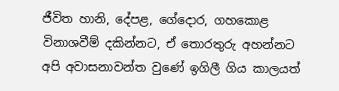ජීවිත හානි, දේපළ, ගේදොර, ගහකොළ විනාශවීම් දකින්නට, ඒ තොරතුරු අහන්නට අපි අවාසනාවන්ත වුණේ ඉගිලී ගිය කාලයත්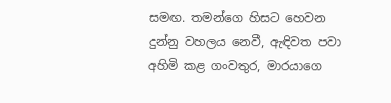සමඟ. තමන්ගෙ හිසට හෙවන දුන්නු වහලය නෙවී, ඇඳිවත පවා අහිමි කළ ගංවතුර, මාරයාගෙ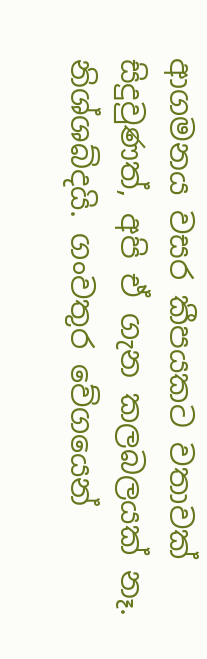ආගමනය වසර කීපයකට වතාවක් සිදුවුණත්, අපි ඒ ගැන කලබලයක් නෑ. නිශ්ශබ්දයි. ගංවතුර වේගයෙන්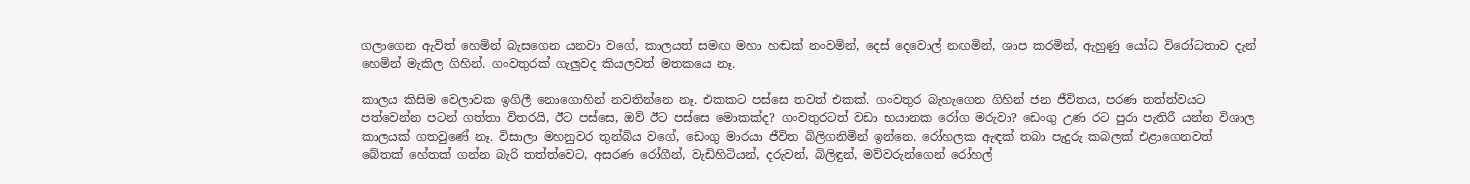ගලාගෙන ඇවිත් හෙමින් බැසගෙන යනවා වගේ, කාලයත් සමඟ මහා හඬක් නංවමින්, දෙස් දෙවොල් නඟමින්, ශාප කරමින්, ඇහුණු යෝධ විරෝධතාව දැන් හෙමින් මැකිල ගිහින්. ගංවතුරක් ගැලුවද කියලවත් මතකයෙ නෑ.

කාලය කිසිම වෙලාවක ඉගිලී නොගොහින් නවතින්නෙ නෑ. එකකට පස්සෙ තවත් එකක්. ගංවතුර බැහැගෙන ගිහින් ජන ජීවිතය, පරණ තත්ත්වයට පත්වෙන්න පටන් ගත්තා විතරයි, ඊට පස්සෙ, ඔව් ඊට පස්සෙ මොකක්ද? ගංවතුරටත් වඩා භයානක රෝග මරුවා? ඩෙංගු උණ රට පුරා පැතිරී යන්න විශාල කාලයක් ගතවුණේ නෑ. විසාලා මහනුවර තුන්බිය වගේ, ඩෙංගු මාරයා ජීවිත බිලිගනිමින් ඉන්නෙ. රෝහලක ඇඳක් තබා පැදුරු කබලක් එළාගෙනවත් බේතක් හේතක් ගන්න බැරි තත්ත්වෙට, අසරණ රෝගීන්, වැඩිහිටියන්, දරුවන්, බිලිඳුන්, මව්වරුන්ගෙන් රෝහල්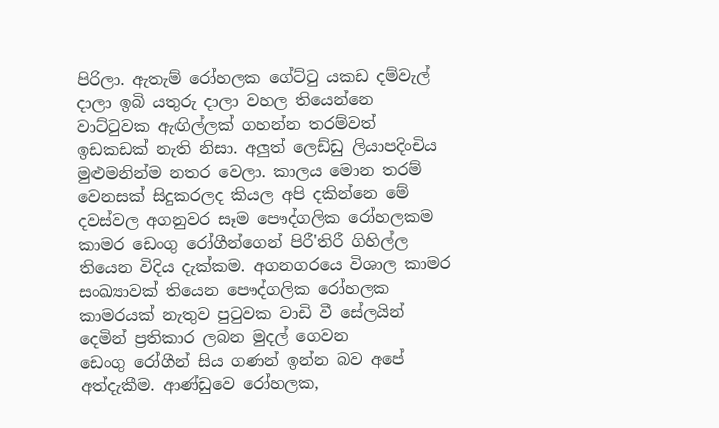පිරිලා. ඇතැම් රෝහලක ගේට්ටු යකඩ දම්වැල් දාලා ඉබි යතුරු දාලා වහල තියෙන්නෙ වාට්ටුවක ඇඟිල්ලක් ගහන්න තරම්වත් ඉඩකඩක් නැති නිසා. අලුත් ලෙඩ්ඩු ලියාපදිංචිය මුළුමනින්ම නතර වෙලා. කාලය මොන තරම් වෙනසක් සිදුකරලද කියල අපි දකින්නෙ මේ දවස්වල අගනුවර සෑම පෞද්ගලික රෝහලකම කාමර ඩෙංගු රෝගීන්ගෙන් පිරී'තිරී ගිහිල්ල තියෙන විදිය දැක්කම. අගනගරයෙ විශාල කාමර සංඛ්‍යාවක් තියෙන පෞද්ගලික රෝහලක කාමරයක් නැතුව පුටුවක වාඩි වී සේලයින් දෙමින් ප්‍රතිකාර ලබන මුදල් ගෙවන ඩෙංගු ‍රෝගීන් සිය ගණන් ඉන්න බව අපේ අත්දැකීම. ආණ්ඩුවෙ රෝහලක,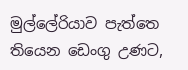මුල්ලේරියාව පැත්තෙ තියෙන ඩෙංගු උණට,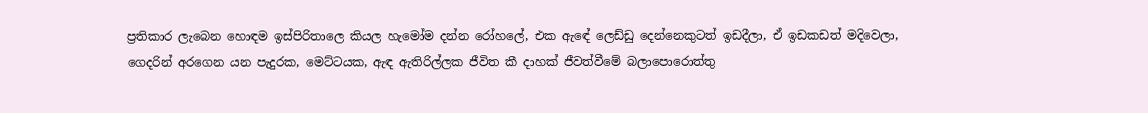ප්‍රතිකාර ලැබෙන හොඳම ඉස්පිරිතාලෙ කියල හැමෝම දන්න රෝහලේ, එක ඇ‍ඳේ ලෙඩ්ඩු දෙන්නෙකුටත් ඉඩදීලා, ඒ ඉඩකඩත් මදිවෙලා, ගෙදරින් අරගෙන යන පැදුරක, මෙට්ටයක, ඇඳ ඇතිරිල්ලක ජීවිත කී දාහක් ජීවත්වීමේ බලාපොරොත්තු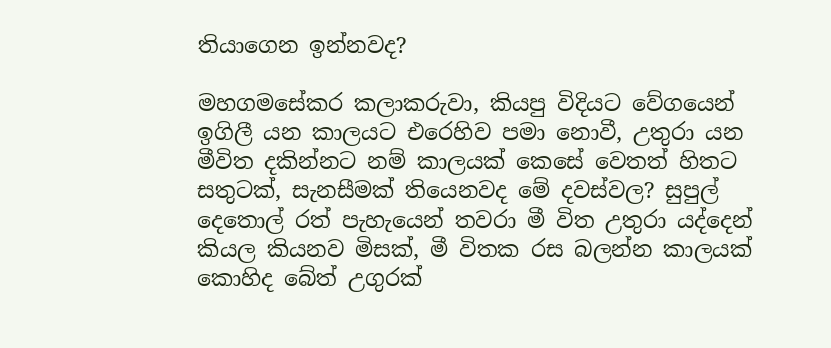තියාගෙන ඉන්නවද?

මහගමසේකර කලාකරුවා, කියපු විදියට වේගයෙන් ඉගිලී යන කාලයට එරෙහිව පමා නොවී, උතුරා යන මීවිත දකින්නට නම් කාලයක් කෙසේ වෙතත් හිතට සතුටක්, සැනසීමක් තියෙනවද මේ දවස්වල? සුපුල් දෙතොල් රත් පැහැයෙන් තවරා මී විත උතුරා යද්දෙන් කියල කියනව මිසක්, මී විතක රස බලන්න කාලයක් කොහිද බේත් උගුරක්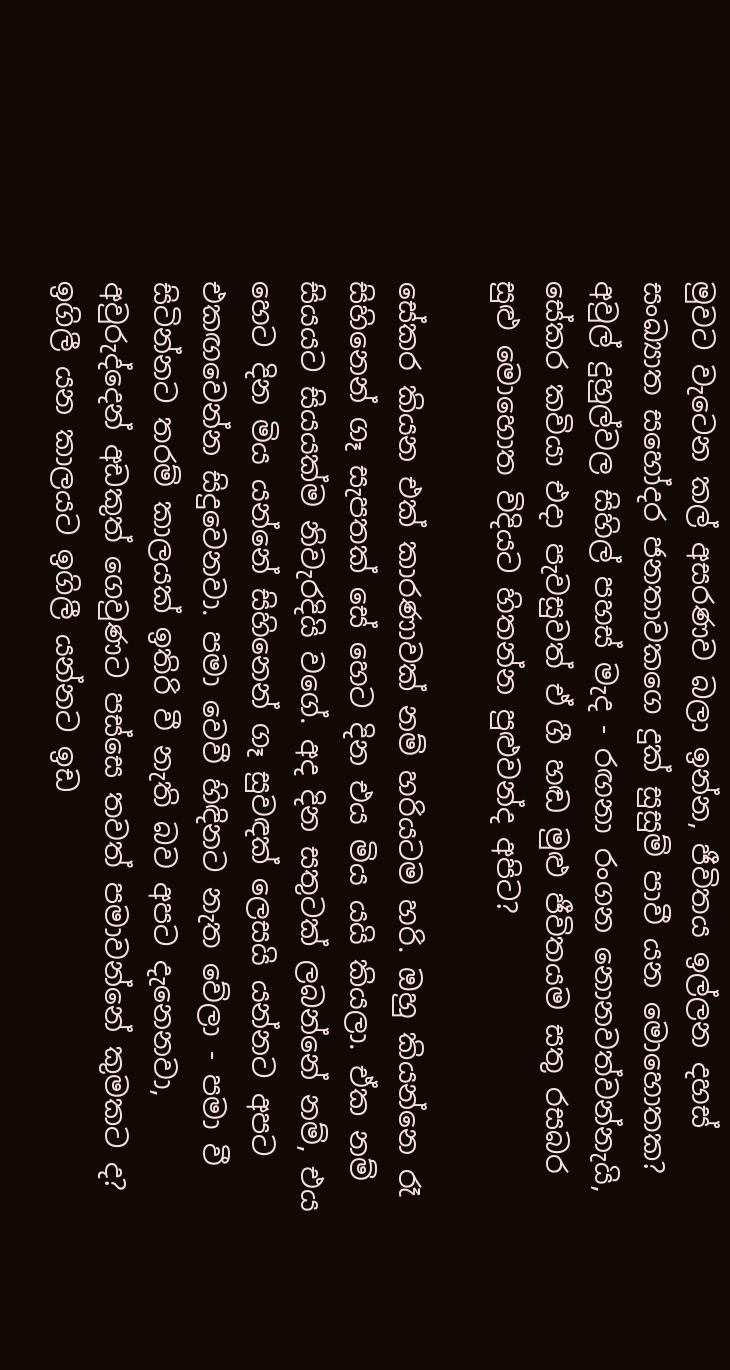මුවට වැටෙන කල් අසරණව බලා ඉන්න, ජීවිතය ඉල්ලන දහස් සංඛ්‍යාත සහෝදර ජනතාවකගෙ දුක් සුසුම් පාවී යන මොහොතක? අවුල් දුහුල්වල සිහිල් පහස් මැද - රඟනා රංගන නොනවත්වන්නැයි, සේකර කවියා එදා පැවසුවත් ඒ ගී හඬ මුළු ජීවිතයම සතු රසබර සුළු මොහොත විදියට හිතන්න පුළුවන්ද අපිට?

සේකර කියන එක් කාරණාවක් නම් හරියටම හරි. ඔහු කියන්නෙ රෑ සිහිනෙන් ගෑ සැපතක් සේ හෙට දින එය මිය යයි කියලා. ඒක නම් සියයට සියයක්ම නිවැරදියි වගේ. අද දින සතුටක් ලබන්නේ නම්, එය හෙට දින මිය යන්නේ සිහිනෙන් ගෑ සුවඳක් ලෙසයි යන්නට අපට එකඟවෙන්න සිදුවෙනවා. පමා වෙවී හිඳිනට නැත වේලා - පමා වී සිටින්නට තරම් කාලයක් ඉතිරි වී නැති බව අපට දැනෙනවා, අවුරුද්දෙන් අඩකුත් ගෙවුණට පස්සෙ තවත් පමාවන්නේ කුමකට ද? ඉගිලී යන කාලයට ඉගිලී යන්නට ඉඩ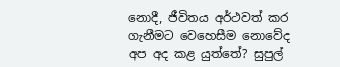නොදී, ජීවිතය අර්ථවත් කර ගැනීමට වෙහෙසීම නොවේද අප අද කළ යුත්තේ? සුපුල්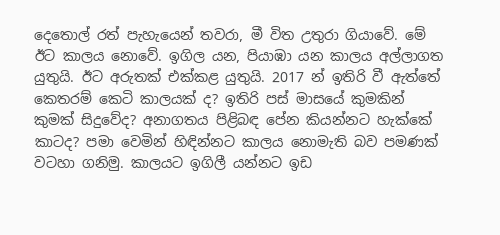දෙතොල් රත් පැහැයෙන් තවරා, මී විත උතුරා ගියාවේ. මේ ඊට කාලය නොවේ. ඉගිල යන, පියාඹා යන කාලය අල්ලාගත යුතුයි. ඊට අරුතක් එක්කළ යුතුයි. 2017 න් ඉතිරි වී ඇත්තේ කෙතරම් කෙටි කාලයක් ද? ඉතිරි පස් මාසයේ කුමකින් කුමක් සිදුවේද? අනාගතය පිළිබඳ පේන කියන්නට හැක්කේ කාටද? පමා වෙමින් හිඳින්නට කාලය නොමැති බව පමණක් වටහා ගනිමු. කාලයට ඉගිලී යන්නට ඉඩ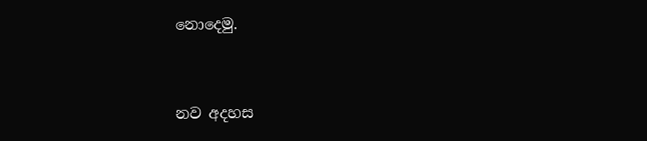නොදෙමු.



නව අදහස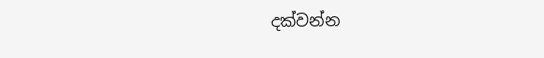දක්වන්න